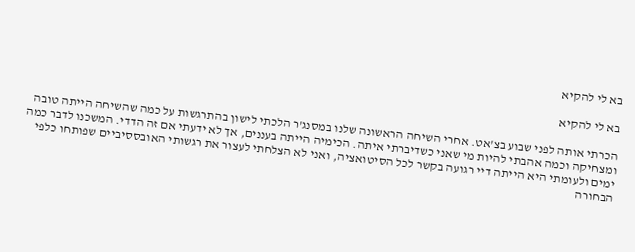בא לי להקיא

בא לי להקיא

הכרתי אותה לפני שבוע בצ'אט. אחרי השיחה הראשונה שלנו במסנג'ר הלכתי לישון בהתרגשות על כמה שהשיחה הייתה טובה ומצחיקה וכמה אהבתי להיות מי שאני כשדיברתי איתה. הכימיה הייתה בעננים, אך לא ידעתי אם זה הדדי. המשכנו לדבר כמה ימים ולעומתי היא הייתה דיי רגועה בקשר לכל הסיטואציה, ואני לא הצלחתי לעצור את רגשותי האובססיביים שפותחו כלפי הבחורה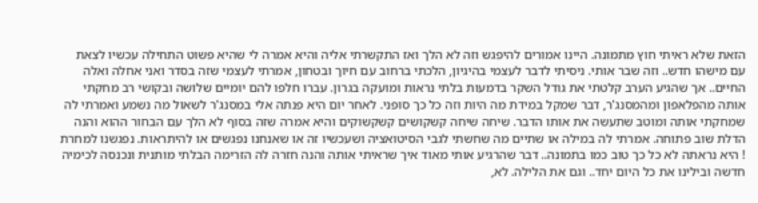הזאת שלא ראיתי חוץ מתמונה. היינו אמורים להיפגש וזה לא הלך ואז התקשרתי אליה והיא אמרה לי שהיא פשוט התחילה עכשיו לצאת עם מישהו חדש.. וזה שבר אותי. ניסיתי לדבר לעצמי בהיגיון, הלכתי ברחוב עם חיוך ובטחון, אמרתי לעצמי שזה בסדר ואני אחלה ואלה החיים.. אך שהגיע הערב קלטתי את גודל השקר בדמעות בלתי נראות ומועקה בגרון. עברו חלפו להם יומיים שלושה ובקושי רב מחקתי אותה מהפלאפון ומהמסנג'ר, דבר שמקל במידת מה היות וזה כל כך סופני. לאחר יום היא פנתה אלי במסנג'ר לשאול מה נשמע ואמרתי לה שמחקתי אותה ומוטב שתעשה את אותו הדבר. שיחה שיחה קשקושים קשקשוקים והיא אמרה שזה בסוף לא הלך עם הבחור ההוא והנה הדלת שוב פתוחה. אמרתי לה במילה או שתיים מה שחשתי לגבי הסיטואציה ושעכשיו זה או שאנחנו נפגשים או להיתראות. נפגשנו למחרת ! היא נראתה לא כל כך טוב כמו בתמונה.. דבר שהרגיע אותי מאוד איך שראיתי אותה והנה חזרה לה הזרימה הבלתי מותנית ונכנסה לכימיה חדשה ובילינו את כל היום יחד.. וגם את הלילה. לא,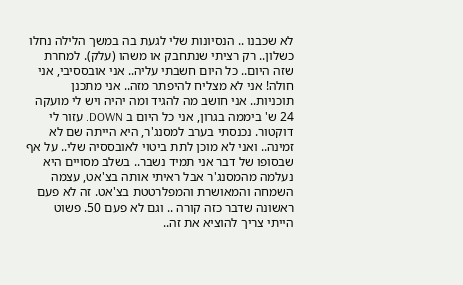לא שכבנו .. הנסיונות שלי לגעת בה במשך הלילה נחלו כשלון.. רק רציתי שנתחבק או משהו (עלק). למחרת שזה היום.. כל היום חשבתי עליה.. אני אובססיבי, אני חולה! אני לא מצליח להיפתר מזה.. אני מתכנן תוכניות.. אני חושב מה להגיד ומה יהיה ויש לי מועקה 24 ש' ביממה בגרון, אני כל היום ב DOWN. עזור לי דוקטור. נכנסתי בערב למסנג'ר, היא הייתה שם לא זמינה.. ואני לא מוכן לתת ביטוי לאובססיה שלי.. על אף שבסופו של דבר אני תמיד נשבר.. בשלב מסויים היא נעלמה מהמסנג'ר אבל ראיתי אותה בצ'אט, עצמה השמחה והמאושרת והמפלרטטת בצ'אט. זה לא פעם ראשונה שדבר כזה קורה .. וגם לא פעם 50. פשוט הייתי צריך להוציא את זה..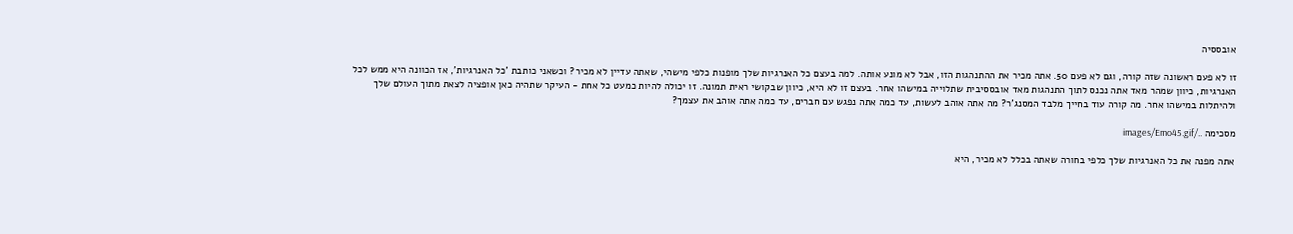אובססיה

זו לא פעם ראשונה שזה קורה, וגם לא פעם 50. אתה מכיר את ההתנהגות הזו, אבל לא מונע אותה. למה בעצם כל האנרגיות שלך מופנות כלפי מישהי, שאתה עדיין לא מכיר? וכשאני כותבת 'כל האנרגיות', אז הכוונה היא ממש לכל האנרגיות, כיוון שמהר מאד אתה נכנס לתוך התנהגות מאד אובססיבית שתלוייה במישהו אחר. בעצם זו לא היא, כיוון שבקושי ראית תמונה. זו יכולה להיות כמעט כל אחת - העיקר שתהיה כאן אופציה לצאת מתוך העולם שלך ולהיתלות במישהו אחר. מה קורה עוד בחייך מלבד המסנג'ר? מה אתה אוהב לעשות, עד כמה אתה נפגש עם חברים, עד כמה אתה אוהב את עצמך?

מסכימה ../images/Emo45.gif

אתה מפנה את כל האנרגיות שלך כלפי בחורה שאתה בכלל לא מכיר, היא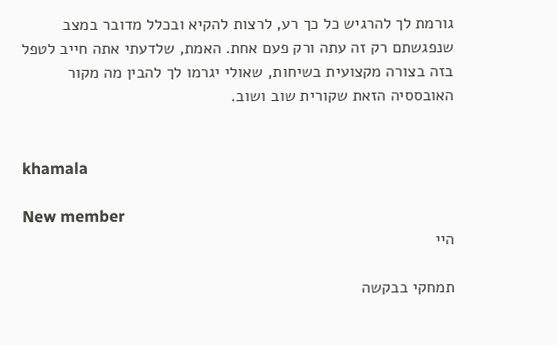גורמת לך להרגיש כל כך רע, לרצות להקיא ובכלל מדובר במצב שנפגשתם רק זה עתה ורק פעם אחת. האמת, שלדעתי אתה חייב לטפל בזה בצורה מקצועית בשיחות, שאולי יגרמו לך להבין מה מקור האובססיה הזאת שקורית שוב ושוב.


khamala

New member
היי

תמחקי בבקשה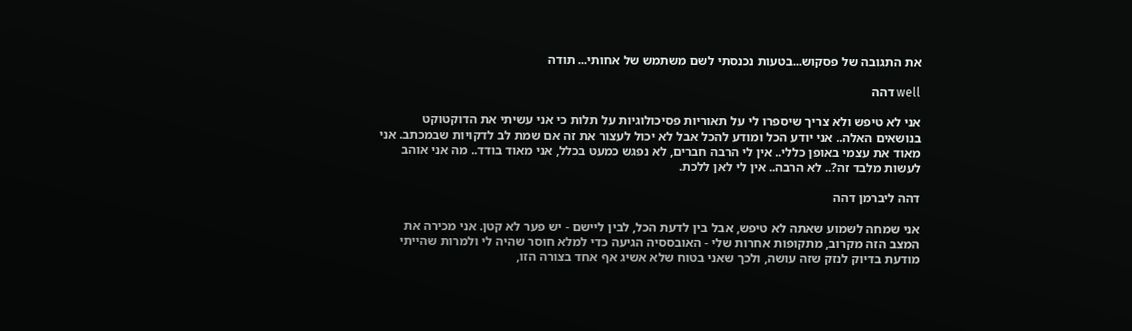את התגובה של פסקוש...בטעות נכנסתי לשם משתמש של אחותי... תודה

well דהה

אני לא טיפש ולא צריך שיספרו לי על תאוריות פסיכולוגיות על תלות כי אני עשיתי את הדוקטוקט בנושאים האלה.. אני יודע הכל ומודע להכל אבל לא יכול לעצור את זה אם שמת לב לדקויות שבמכתב. אני מאוד את עצמי באופן כללי.. אין לי הרבה חברים, לא נפגש כמעט בכלל, אני מאוד בודד.. מה אני אוהב לעשות מלבד זה?.. לא הרבה.. אין לי לאן ללכת.

דהה ליברמן דהה

אני שמחה לשמוע שאתה לא טיפש, אבל בין לדעת הכל, לבין ליישם - יש פער לא קטן. אני מכירה את המצב הזה מקרוב, מתקופות אחרות שלי - האובססיה הגיעה כדי למלא חוסר שהיה לי ולמרות שהייתי מודעת בדיוק לנזק שזה עושה, ולכך שאני בטוח שלא אשיג אף אחד בצורה הזו,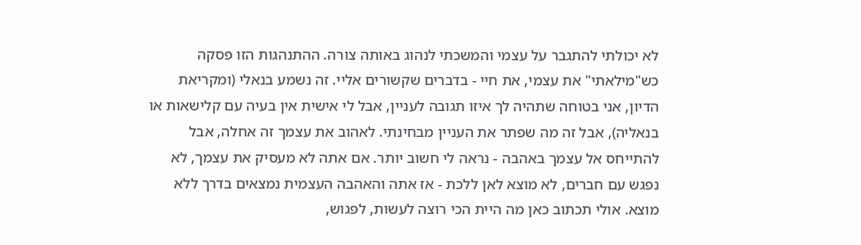לא יכולתי להתגבר על עצמי והמשכתי לנהוג באותה צורה. ההתנהגות הזו פסקה כש"מילאתי" את עצמי, את חיי - בדברים שקשורים אליי. זה נשמע בנאלי (ומקריאת הדיון, אני בטוחה שתהיה לך איזו תגובה לעניין, אבל לי אישית אין בעיה עם קלישאות או בנאליה), אבל זה מה שפתר את העניין מבחינתי. לאהוב את עצמך זה אחלה, אבל להתייחס אל עצמך באהבה - נראה לי חשוב יותר. אם אתה לא מעסיק את עצמך, לא נפגש עם חברים, לא מוצא לאן ללכת - אז אתה והאהבה העצמית נמצאים בדרך ללא מוצא. אולי תכתוב כאן מה היית הכי רוצה לעשות, לפגוש,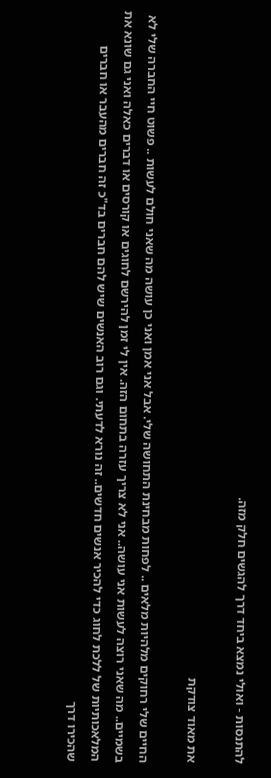להתנסות - ואולי נמצא ביחד דרך להגשים חלק מזה.

את מאוד צודקת

החיים שלי רחוקים מלהיות מלאים .. לפחות מבחינת התחושה שלי. אבל אני אמן ואני כן עושה מה שאני חולם לעשות .. פשוט חיי החברה שלי לא בשמיים.. מה שאני רוצה לעשות אני עושה.. אני לא צריך עזרה בתחום הזה. אין לי זמן להירשם לחוגים או קורסים או דברים כאלה ואני גם שונא את המלאכותיות של ללכת לחוג כדי להכיר אנשים חדשים.. זה נורא לדעתי. וגם רוב האנשים שיש להם חברים בד"כ זה חברים מהעבר או חברים שהכירו דרך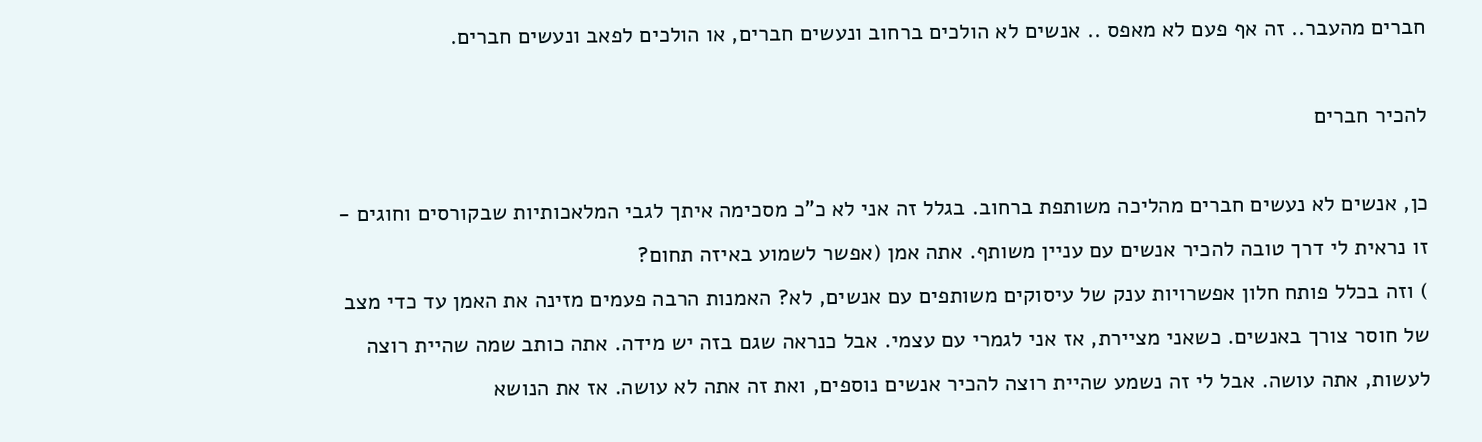חברים מהעבר.. זה אף פעם לא מאפס .. אנשים לא הולכים ברחוב ונעשים חברים, או הולכים לפאב ונעשים חברים.

להכיר חברים

כן, אנשים לא נעשים חברים מהליכה משותפת ברחוב. בגלל זה אני לא כ"כ מסכימה איתך לגבי המלאכותיות שבקורסים וחוגים - זו נראית לי דרך טובה להכיר אנשים עם עניין משותף. אתה אמן (אפשר לשמוע באיזה תחום?
) וזה בכלל פותח חלון אפשרויות ענק של עיסוקים משותפים עם אנשים, לא? האמנות הרבה פעמים מזינה את האמן עד כדי מצב של חוסר צורך באנשים. כשאני מציירת, אז אני לגמרי עם עצמי. אבל כנראה שגם בזה יש מידה. אתה כותב שמה שהיית רוצה לעשות, אתה עושה. אבל לי זה נשמע שהיית רוצה להכיר אנשים נוספים, ואת זה אתה לא עושה. אז את הנושא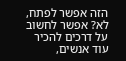הזה אפשר לפתח, לא? אפשר לחשוב על דרכים להכיר עוד אנשים,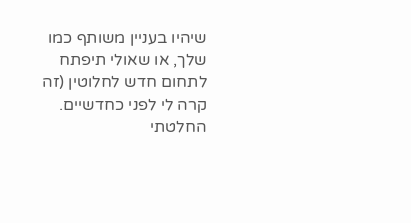שיהיו בעניין משותף כמו שלך, או שאולי תיפתח לתחום חדש לחלוטין (זה קרה לי לפני כחדשיים. החלטתי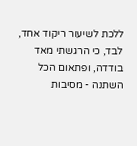ללכת לשיעור ריקוד אחד, לבד, כי הרגשתי מאד בודדה, ופתאום הכל השתנה - מסיבות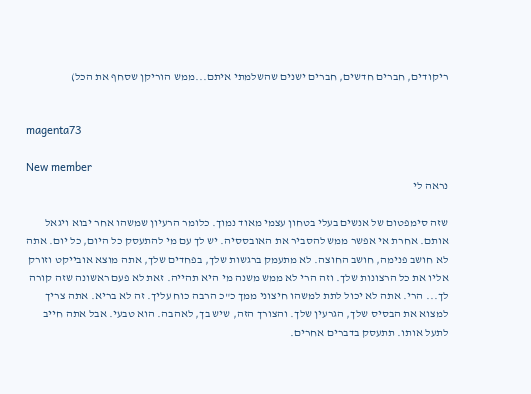ריקודים, חברים חדשים, חברים ישנים שהשלמתי איתם...ממש הוריקן שסחף את הכל)


magenta73

New member
נראה לי

שזה סימפטום של אנשים בעלי בטחון עצמי מאוד נמוך. כלומר הרעיון שמשהו אחר יבוא ויגאל אותם. אחרת אי אפשר ממש להסביר את האובססיה. יש לך עם מי להתעסק כל היום, כל יום. אתה לא חושב פנימה, חושב החוצה. לא מתעמק ברגשות שלך, בפחדים שלך, אתה מוצא אובייקט וזורק אליו את כל הרצונות שלך. וזה הרי לא ממש משנה מי היא תהייה. זאת לא פעם ראשונה שזה קורה לך... הרי. אתה לא יכול לתת למשהו חיצוני ממך כ"כ הרבה כוח עליך. זה לא בריא. אתה צריך למצוא את הבסיס שלך, הגרעין שלך. והצורך הזה, שיש בך, לאהבה. הוא טבעי. אבל אתה חייב לתעל אותו. תתעסק בדברים אחרים.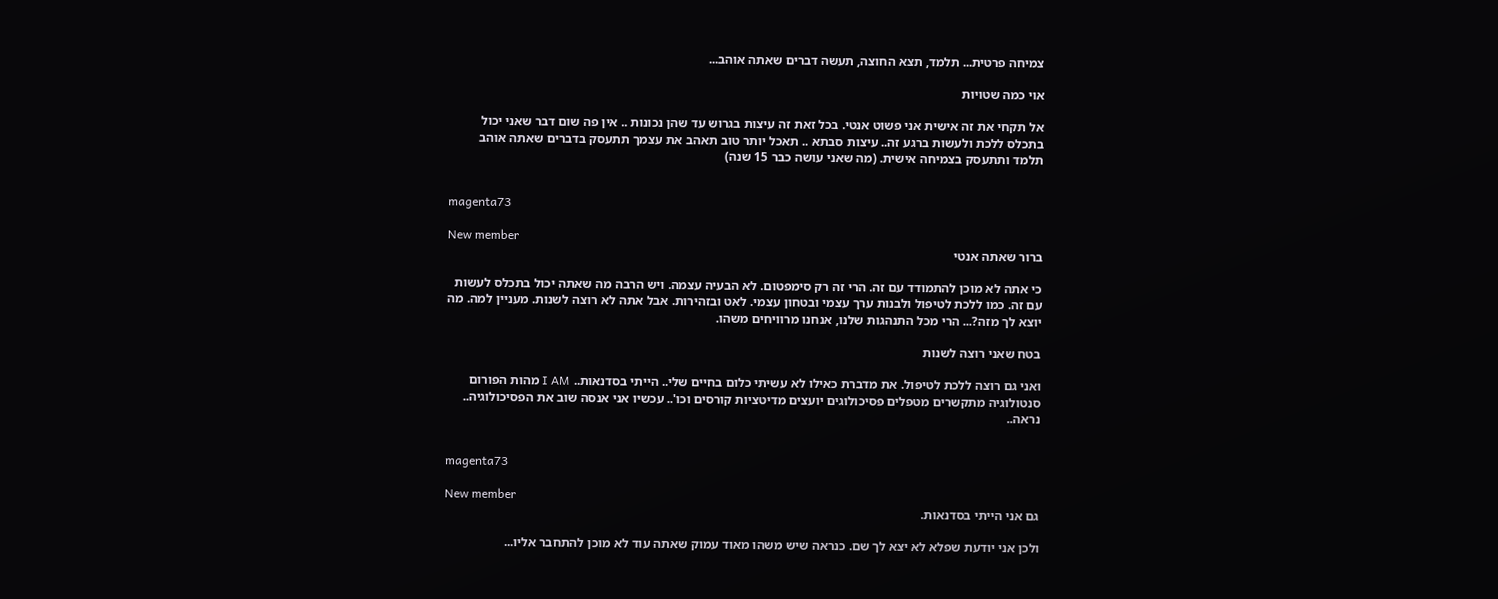צמיחה פרטית... תלמד, תצא החוצה, תעשה דברים שאתה אוהב...

אוי כמה שטויות

אל תקחי את זה אישית אני פשוט אנטי. בכל זאת זה עיצות בגרוש עד שהן נכונות .. אין פה שום דבר שאני יכול בתכלס ללכת ולעשות ברגע זה.. עיצות סבתא .. תאכל יותר טוב תאהב את עצמך תתעסק בדברים שאתה אוהב תלמד ותתעסק בצמיחה אישית. (מה שאני עושה כבר 15 שנה)


magenta73

New member
ברור שאתה אנטי

כי אתה לא מוכן להתמודד עם זה. הרי זה רק סימפטום. לא הבעיה עצמה. ויש הרבה מה שאתה יכול בתכלס לעשות עם זה. כמו ללכת לטיפול ולבנות ערך עצמי ובטחון עצמי. לאט ובזהירות. אבל אתה לא רוצה לשנות. מעניין למה. מה יוצא לך מזה?... הרי מכל התנהגות שלנו, אנחנו מרוויחים משהו.

בטח שאני רוצה לשנות

ואני גם רוצה ללכת לטיפול. את מדברת כאילו לא עשיתי כלום בחיים שלי.. הייתי בסדנאות.. I AM מהות הפורום סנטולוגיה מתקשרים מטפלים פסיכולוגים יועצים מדיטציות קורסים וכו'.. עכשיו אני אנסה שוב את הפסיכולוגיה.. נראה..


magenta73

New member
גם אני הייתי בסדנאות.

ולכן אני יודעת שפלא לא יצא לך שם. כנראה שיש משהו מאוד עמוק שאתה עוד לא מוכן להתחבר אליו...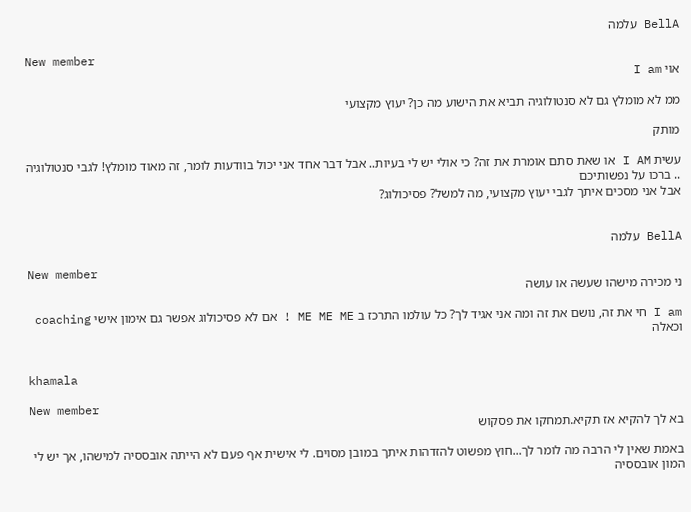BellA עלמה

New member
אוי I am

ממ לא מומלץ גם לא סנטולוגיה תביא את הישוע מה כן? יעוץ מקצועי

מותק

עשית I AM או שאת סתם אומרת את זה? כי אולי יש לי בעיות.. אבל דבר אחד אני יכול בוודעות לומר, זה מאוד מומלץ! לגבי סנטולוגיה .. ברכו על נפשותיכם
אבל אני מסכים איתך לגבי יעוץ מקצועי, מה למשל? פסיכולוג?


BellA עלמה

New member
ני מכירה מישהו שעשה או עושה

I am חי את זה, נושם את זה ומה אני אגיד לך? כל עולמו התרכז ב ME ME ME ! אם לא פסיכולוג אפשר גם אימון אישי coaching וכאלה


khamala

New member
בא לך להקיא אז תקיא.תמחקו את פסקוש

באמת שאין לי הרבה מה לומר לך...חוץ מפשוט להזדהות איתך במובן מסוים. לי אישית אף פעם לא הייתה אובססיה למישהו, אך יש לי המון אובססיה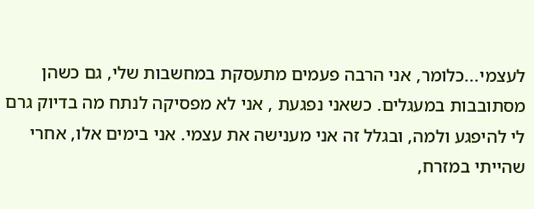לעצמי...כלומר, אני הרבה פעמים מתעסקת במחשבות שלי, גם כשהן מסתובבות במעגלים. כשאני נפגעת , אני לא מפסיקה לנתח מה בדיוק גרם לי להיפגע ולמה, ובגלל זה אני מענישה את עצמי. אני בימים אלו, אחרי שהייתי במזרח,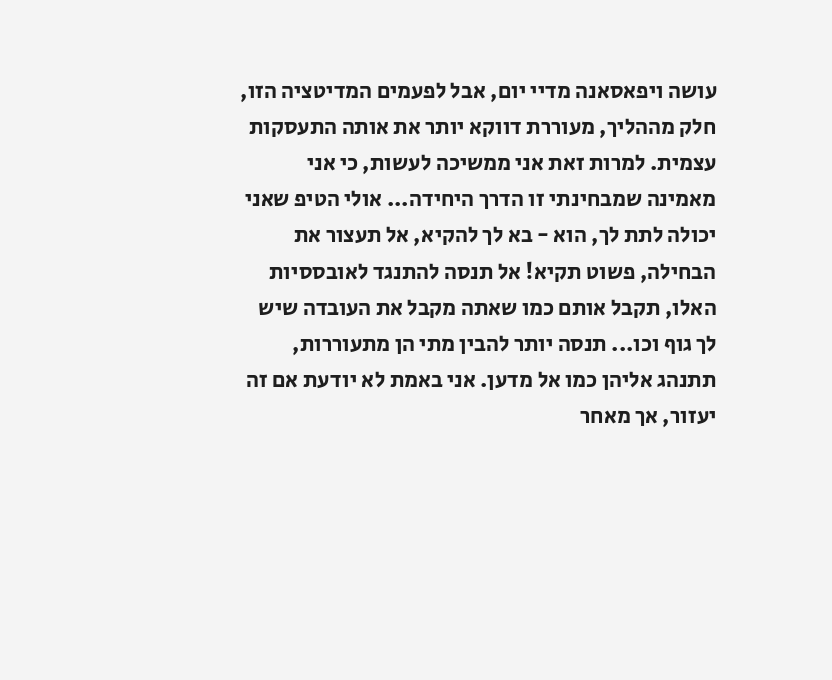עושה ויפאסאנה מדיי יום, אבל לפעמים המדיטציה הזו, חלק מההליך, מעוררת דווקא יותר את אותה התעסקות עצמית. למרות זאת אני ממשיכה לעשות, כי אני מאמינה שמבחינתי זו הדרך היחידה... אולי הטיפ שאני יכולה לתת לך, הוא - בא לך להקיא, אל תעצור את הבחילה, פשוט תקיא! אל תנסה להתנגד לאובססיות האלו, תקבל אותם כמו שאתה מקבל את העובדה שיש לך גוף וכו... תנסה יותר להבין מתי הן מתעוררות, תתנהג אליהן כמו אל מדען. אני באמת לא יודעת אם זה יעזור, אך מאחר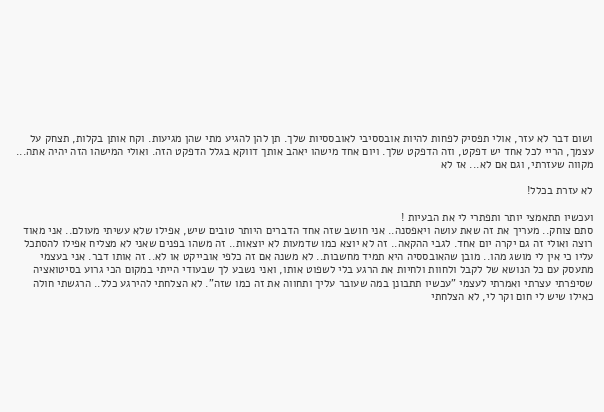ושום דבר לא עזר, אולי תפסיק לפחות להיות אובססיבי לאובססיות שלך. תן להן להגיע מתי שהן מגיעות. וקח אותן בקלות, תצחק על עצמך, הריי לכל אחד יש דפקט, וזה הדפקט שלך. ויום אחד מישהו יאהב אותך דווקא בגלל הדפקט הזה. ואולי המישהו הזה יהיה אתה... מקווה שעזרתי, וגם אם לא... אז לא

לא עזרת בכלל!

ועכשיו תתאמצי יותר ותפתרי לי את הבעיות !
סתם צוחק.. מעריך את זה שאת עושה ויאפסנה.. אני חושב שזה אחד הדברים היותר טובים שיש, אפילו שלא עשיתי מעולם.. אני מאוד רוצה ואולי זה גם יקרה יום אחד. לגבי ההקאה.. זה לא יוצא כמו שדמעות לא יוצאות.. זה משהו בפנים שאני לא מצליח אפילו להסתכל עליו כי אין לי מושג מהו.. מובן שהאובססיה היא תמיד מחשבות.. לא משנה אם זה כלפי אובייקט או לא.. זה אותו דבר. אני בעצמי מתעסק עם כל הנושא של לקבל ולחוות ולחיות את הרגע בלי לשפוט אותו, ואני נשבע לך שבעודי הייתי במקום הכי גרוע בסיטואציה שסיפרתי עצרתי ואמרתי לעצמי "עכשיו תתבונן במה שעובר עליך ותחווה את זה כמו שזה". לא הצלחתי להירגע כלל.. הרגשתי חולה כאילו שיש לי חום וקר לי, לא הצלחתי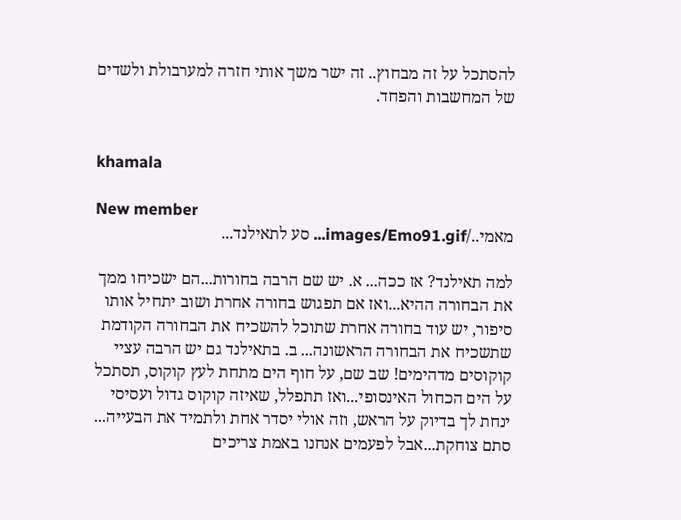להסתכל על זה מבחוץ.. זה ישר משך אותי חזרה למערבולת ולשדים של המחשבות והפחד.


khamala

New member
מאמי../images/Emo91.gif... סע לתאילנד...

למה תאילנד? אז ככה... א. יש שם הרבה בחורות...הם ישכיחו ממך את הבחורה ההיא...ואז אם תפגוש בחורה אחרת ושוב יתחיל אותו סיפור, יש עוד בחורה אחרת שתוכל להשכיח את הבחורה הקודמת שתשכיח את הבחורה הראשונה... ב. בתאילנד גם יש הרבה עציי קוקוסים מדהימים! שב שם, על חוף הים מתחת לעץ קוקוס, תסתכל על הים הכחול האינסופי...ואז תתפלל, שאיזה קוקוס גדול ועסיסי ינחת לך בדיוק על הראש, וזה אולי יסדר אחת ולתמיד את הבעייה... סתם צוחקת...אבל לפעמים אנחנו באמת צריכים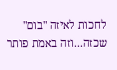לחכות לאיזה "בום" שכזה...וזה באמת פותר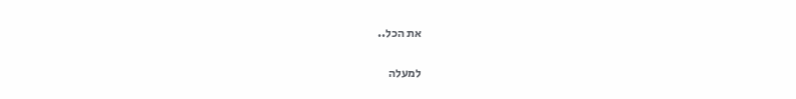את הכל..

למעלה